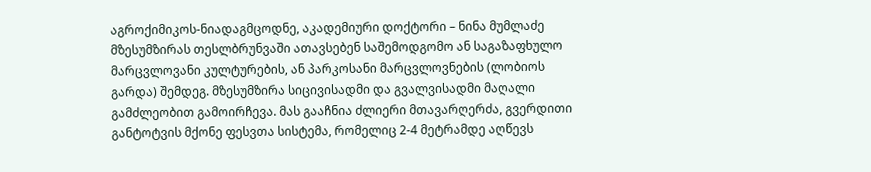აგროქიმიკოს-ნიადაგმცოდნე, აკადემიური დოქტორი – ნინა მუმლაძე
მზესუმზირას თესლბრუნვაში ათავსებენ საშემოდგომო ან საგაზაფხულო მარცვლოვანი კულტურების, ან პარკოსანი მარცვლოვნების (ლობიოს გარდა) შემდეგ. მზესუმზირა სიცივისადმი და გვალვისადმი მაღალი გამძლეობით გამოირჩევა. მას გააჩნია ძლიერი მთავარღერძა, გვერდითი განტოტვის მქონე ფესვთა სისტემა, რომელიც 2-4 მეტრამდე აღწევს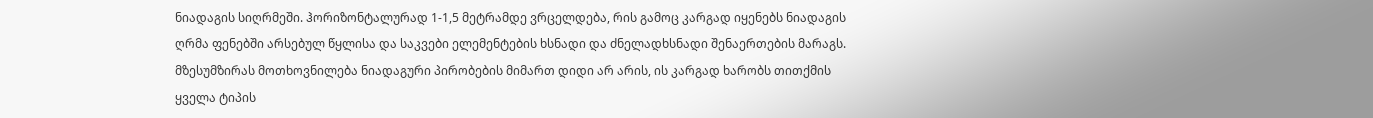ნიადაგის სიღრმეში. ჰორიზონტალურად 1-1,5 მეტრამდე ვრცელდება, რის გამოც კარგად იყენებს ნიადაგის ღრმა ფენებში არსებულ წყლისა და საკვები ელემენტების ხსნადი და ძნელადხსნადი შენაერთების მარაგს. მზესუმზირას მოთხოვნილება ნიადაგური პირობების მიმართ დიდი არ არის, ის კარგად ხარობს თითქმის ყველა ტიპის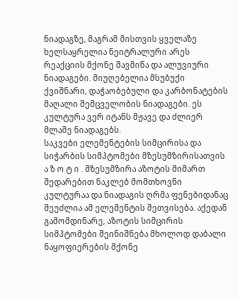ნიადაგზე, მაგრამ მისთვის ყველაზე ხელსაყრელია ნეიტრალური არეს რეაქციის მქონე შავმიწა და ალუვიური ნიადაგები. მიუღებელია მსუბუქი ქვიშნარი, დაჭაობებული და კარბონატების მაღალი შემცველობის ნიადაგები. ეს კულტურა ვერ იტანს მჟავე და ძლიერ მლაშე ნიადაგებს.
საკვები ელემენტების სიმცირისა და სიჭარბის სიმპტომები მზესუმზირისათვის
ა ზ ო ტ ი . მზესუმზირა აზოტის მიმართ შედარებით ნაკლებ მომთხოვნი კულტურაა და ნიადაგის ღრმა ფენებიდანაც შეუძლია ამ ელემენტის შეთვისება. აქედან გამომდინარე, აზოტის სიმცირის სიმპტომები შეინიშნება მხოლოდ დაბალი ნაყოფიერების მქონე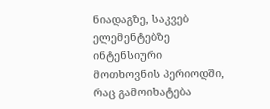ნიადაგზე, საკვებ ელემენტებზე ინტენსიური მოთხოვნის პერიოდში, რაც გამოიხატება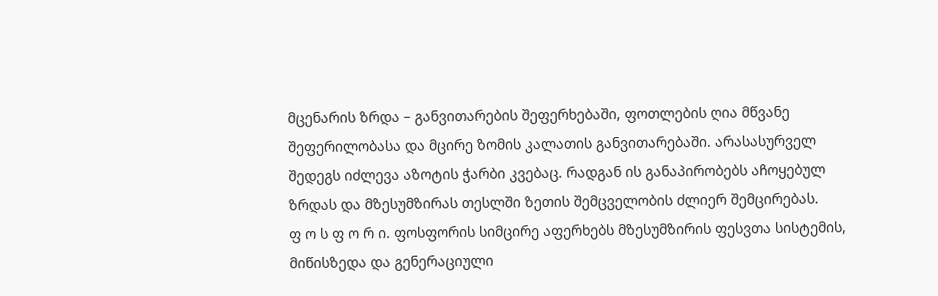მცენარის ზრდა – განვითარების შეფერხებაში, ფოთლების ღია მწვანე შეფერილობასა და მცირე ზომის კალათის განვითარებაში. არასასურველ შედეგს იძლევა აზოტის ჭარბი კვებაც. რადგან ის განაპირობებს აჩოყებულ ზრდას და მზესუმზირას თესლში ზეთის შემცველობის ძლიერ შემცირებას.
ფ ო ს ფ ო რ ი. ფოსფორის სიმცირე აფერხებს მზესუმზირის ფესვთა სისტემის, მიწისზედა და გენერაციული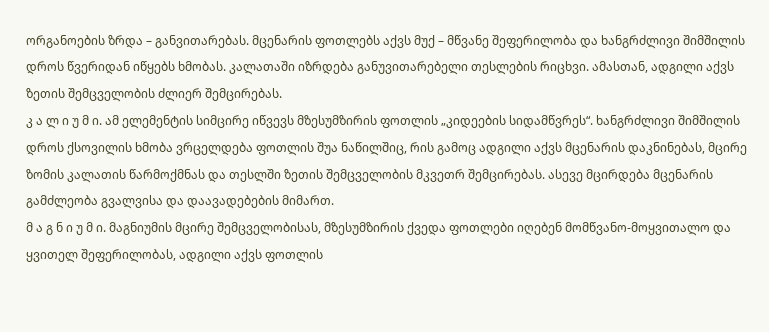ორგანოების ზრდა – განვითარებას. მცენარის ფოთლებს აქვს მუქ – მწვანე შეფერილობა და ხანგრძლივი შიმშილის დროს წვერიდან იწყებს ხმობას. კალათაში იზრდება განუვითარებელი თესლების რიცხვი. ამასთან, ადგილი აქვს ზეთის შემცველობის ძლიერ შემცირებას.
კ ა ლ ი უ მ ი. ამ ელემენტის სიმცირე იწვევს მზესუმზირის ფოთლის „კიდეების სიდამწვრეს“. ხანგრძლივი შიმშილის დროს ქსოვილის ხმობა ვრცელდება ფოთლის შუა ნაწილშიც, რის გამოც ადგილი აქვს მცენარის დაკნინებას, მცირე ზომის კალათის წარმოქმნას და თესლში ზეთის შემცველობის მკვეთრ შემცირებას. ასევე მცირდება მცენარის გამძლეობა გვალვისა და დაავადებების მიმართ.
მ ა გ ნ ი უ მ ი. მაგნიუმის მცირე შემცველობისას, მზესუმზირის ქვედა ფოთლები იღებენ მომწვანო-მოყვითალო და ყვითელ შეფერილობას, ადგილი აქვს ფოთლის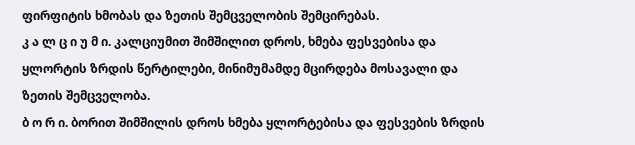ფირფიტის ხმობას და ზეთის შემცველობის შემცირებას.
კ ა ლ ც ი უ მ ი. კალციუმით შიმშილით დროს, ხმება ფესვებისა და ყლორტის ზრდის წერტილები, მინიმუმამდე მცირდება მოსავალი და ზეთის შემცველობა.
ბ ო რ ი. ბორით შიმშილის დროს ხმება ყლორტებისა და ფესვების ზრდის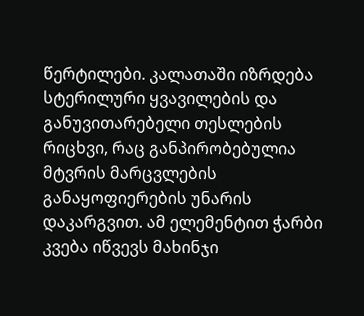წერტილები. კალათაში იზრდება სტერილური ყვავილების და განუვითარებელი თესლების რიცხვი, რაც განპირობებულია მტვრის მარცვლების განაყოფიერების უნარის დაკარგვით. ამ ელემენტით ჭარბი კვება იწვევს მახინჯი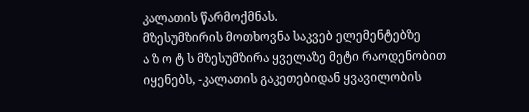კალათის წარმოქმნას.
მზესუმზირის მოთხოვნა საკვებ ელემენტებზე
ა ზ ო ტ ს მზესუმზირა ყველაზე მეტი რაოდენობით იყენებს, -კალათის გაკეთებიდან ყვავილობის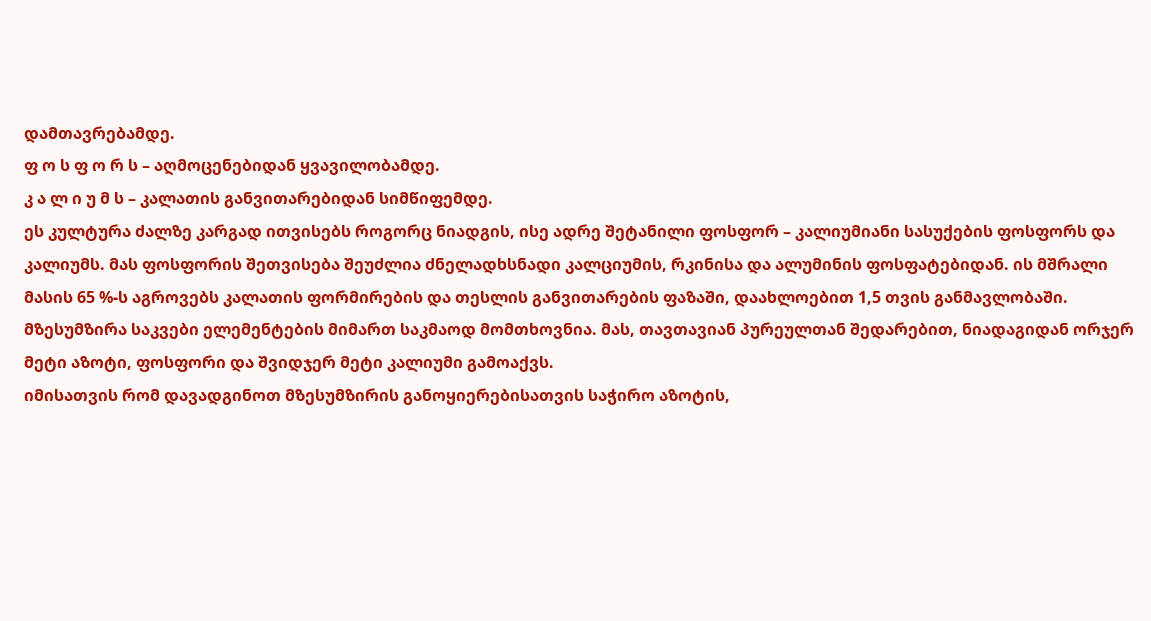დამთავრებამდე.
ფ ო ს ფ ო რ ს – აღმოცენებიდან ყვავილობამდე.
კ ა ლ ი უ მ ს – კალათის განვითარებიდან სიმწიფემდე.
ეს კულტურა ძალზე კარგად ითვისებს როგორც ნიადგის, ისე ადრე შეტანილი ფოსფორ – კალიუმიანი სასუქების ფოსფორს და კალიუმს. მას ფოსფორის შეთვისება შეუძლია ძნელადხსნადი კალციუმის, რკინისა და ალუმინის ფოსფატებიდან. ის მშრალი მასის 65 %-ს აგროვებს კალათის ფორმირების და თესლის განვითარების ფაზაში, დაახლოებით 1,5 თვის განმავლობაში.
მზესუმზირა საკვები ელემენტების მიმართ საკმაოდ მომთხოვნია. მას, თავთავიან პურეულთან შედარებით, ნიადაგიდან ორჯერ მეტი აზოტი, ფოსფორი და შვიდჯერ მეტი კალიუმი გამოაქვს.
იმისათვის რომ დავადგინოთ მზესუმზირის განოყიერებისათვის საჭირო აზოტის,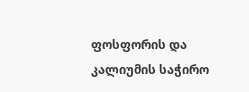ფოსფორის და კალიუმის საჭირო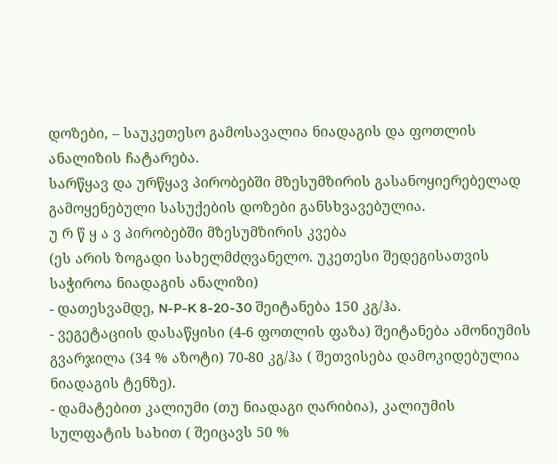დოზები, – საუკეთესო გამოსავალია ნიადაგის და ფოთლის ანალიზის ჩატარება.
სარწყავ და ურწყავ პირობებში მზესუმზირის გასანოყიერებელად გამოყენებული სასუქების დოზები განსხვავებულია.
უ რ წ ყ ა ვ პირობებში მზესუმზირის კვება
(ეს არის ზოგადი სახელმძღვანელო. უკეთესი შედეგისათვის საჭიროა ნიადაგის ანალიზი)
- დათესვამდე, N-P-K 8-20-30 შეიტანება 150 კგ/ჰა.
- ვეგეტაციის დასაწყისი (4-6 ფოთლის ფაზა) შეიტანება ამონიუმის გვარჯილა (34 % აზოტი) 70-80 კგ/ჰა ( შეთვისება დამოკიდებულია ნიადაგის ტენზე).
- დამატებით კალიუმი (თუ ნიადაგი ღარიბია), კალიუმის სულფატის სახით ( შეიცავს 50 %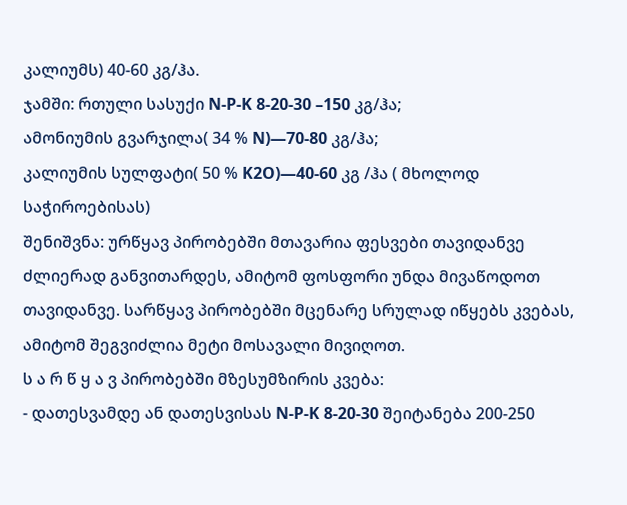კალიუმს) 40-60 კგ/ჰა.
ჯამში: რთული სასუქი N-P-K 8-20-30 –150 კგ/ჰა;
ამონიუმის გვარჯილა( 34 % N)—70-80 კგ/ჰა;
კალიუმის სულფატი( 50 % K2O)—40-60 კგ /ჰა ( მხოლოდ საჭიროებისას)
შენიშვნა: ურწყავ პირობებში მთავარია ფესვები თავიდანვე ძლიერად განვითარდეს, ამიტომ ფოსფორი უნდა მივაწოდოთ თავიდანვე. სარწყავ პირობებში მცენარე სრულად იწყებს კვებას, ამიტომ შეგვიძლია მეტი მოსავალი მივიღოთ.
ს ა რ წ ყ ა ვ პირობებში მზესუმზირის კვება:
- დათესვამდე ან დათესვისას N-P-K 8-20-30 შეიტანება 200-250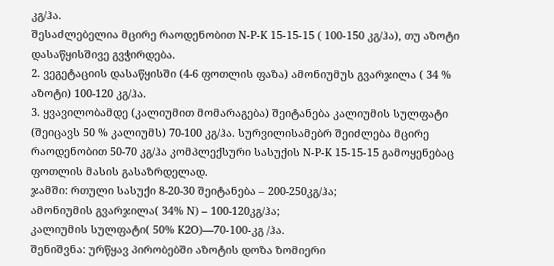კგ/ჰა.
შესაძლებელია მცირე რაოდენობით N-P-K 15-15-15 ( 100-150 კგ/ჰა), თუ აზოტი დასაწყისშივე გვჭირდება.
2. ვეგეტაციის დასაწყისში (4-6 ფოთლის ფაზა) ამონიუმუს გვარჯილა ( 34 % აზოტი) 100-120 კგ/ჰა.
3. ყვავილობამდე (კალიუმით მომარაგება) შეიტანება კალიუმის სულფატი (შეიცავს 50 % კალიუმს) 70-100 კგ/ჰა. სურვილისამებრ შეიძლება მცირე რაოდენობით 50-70 კგ/ჰა კომპლექსური სასუქის N-P-K 15-15-15 გამოყენებაც ფოთლის მასის გასაზრდელად.
ჯამში: რთული სასუქი 8-20-30 შეიტანება – 200-250კგ/ჰა;
ამონიუმის გვარჯილა( 34% N) – 100-120კგ/ჰა;
კალიუმის სულფატი( 50% K2O)—70-100-კგ /ჰა.
შენიშვნა: ურწყავ პირობებში აზოტის დოზა ზომიერი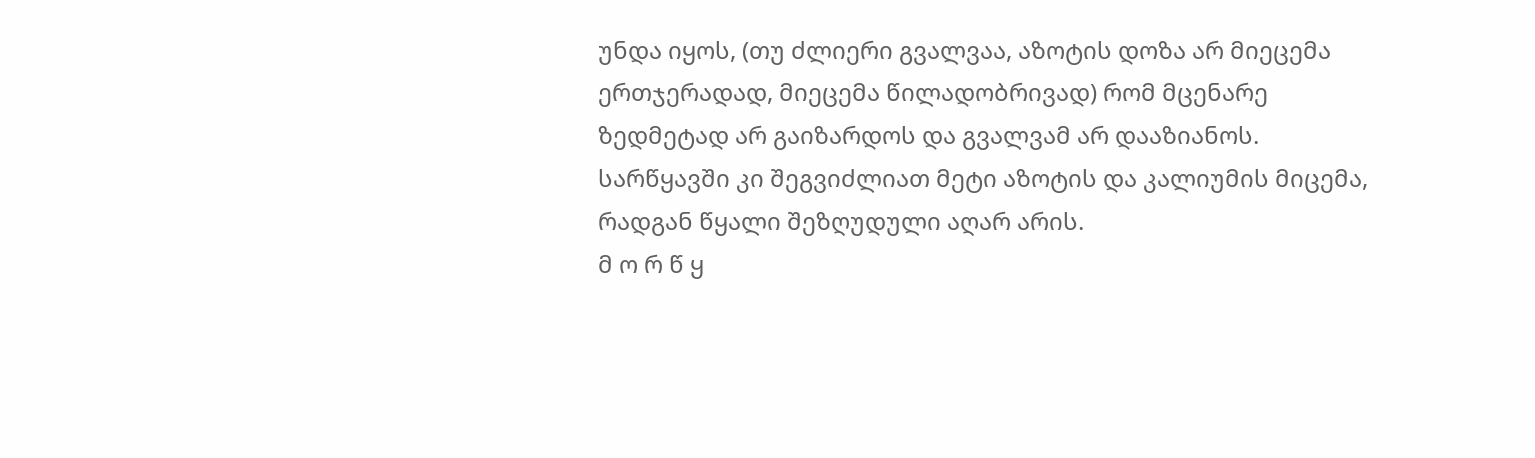უნდა იყოს, (თუ ძლიერი გვალვაა, აზოტის დოზა არ მიეცემა ერთჯერადად, მიეცემა წილადობრივად) რომ მცენარე ზედმეტად არ გაიზარდოს და გვალვამ არ დააზიანოს. სარწყავში კი შეგვიძლიათ მეტი აზოტის და კალიუმის მიცემა, რადგან წყალი შეზღუდული აღარ არის.
მ ო რ წ ყ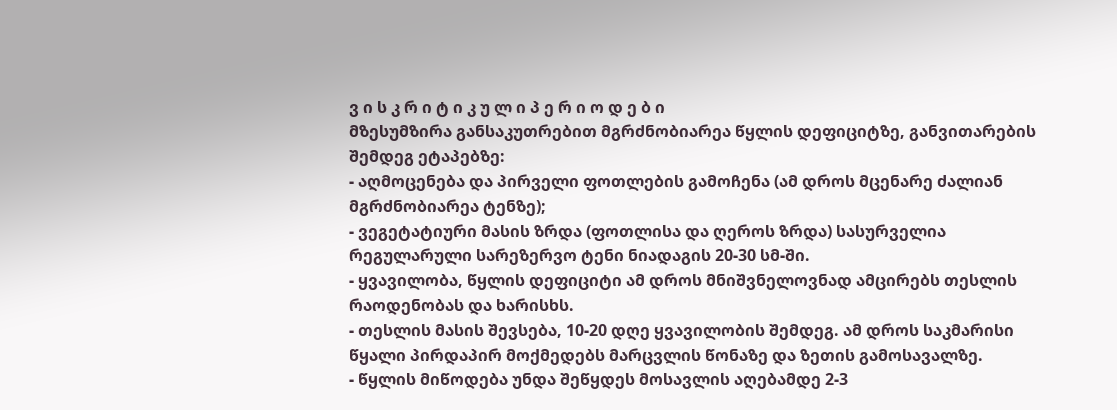ვ ი ს კ რ ი ტ ი კ უ ლ ი პ ე რ ი ო დ ე ბ ი
მზესუმზირა განსაკუთრებით მგრძნობიარეა წყლის დეფიციტზე, განვითარების შემდეგ ეტაპებზე:
- აღმოცენება და პირველი ფოთლების გამოჩენა (ამ დროს მცენარე ძალიან მგრძნობიარეა ტენზე);
- ვეგეტატიური მასის ზრდა (ფოთლისა და ღეროს ზრდა) სასურველია რეგულარული სარეზერვო ტენი ნიადაგის 20-30 სმ-ში.
- ყვავილობა, წყლის დეფიციტი ამ დროს მნიშვნელოვნად ამცირებს თესლის რაოდენობას და ხარისხს.
- თესლის მასის შევსება, 10-20 დღე ყვავილობის შემდეგ. ამ დროს საკმარისი წყალი პირდაპირ მოქმედებს მარცვლის წონაზე და ზეთის გამოსავალზე.
- წყლის მიწოდება უნდა შეწყდეს მოსავლის აღებამდე 2-3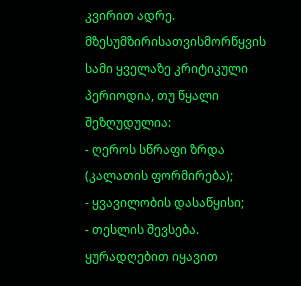კვირით ადრე.
მზესუმზირისათვისმორწყვის სამი ყველაზე კრიტიკული პერიოდია, თუ წყალი შეზღუდულია:
- ღეროს სწრაფი ზრდა (კალათის ფორმირება);
- ყვავილობის დასაწყისი;
- თესლის შევსება.
ყურადღებით იყავით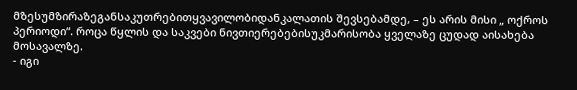მზესუმზირაზეგანსაკუთრებითყვავილობიდანკალათის შევსებამდე, – ეს არის მისი „ ოქროს პერიოდი“. როცა წყლის და საკვები ნივთიერებებისუკმარისობა ყველაზე ცუდად აისახება მოსავალზე.
- იგი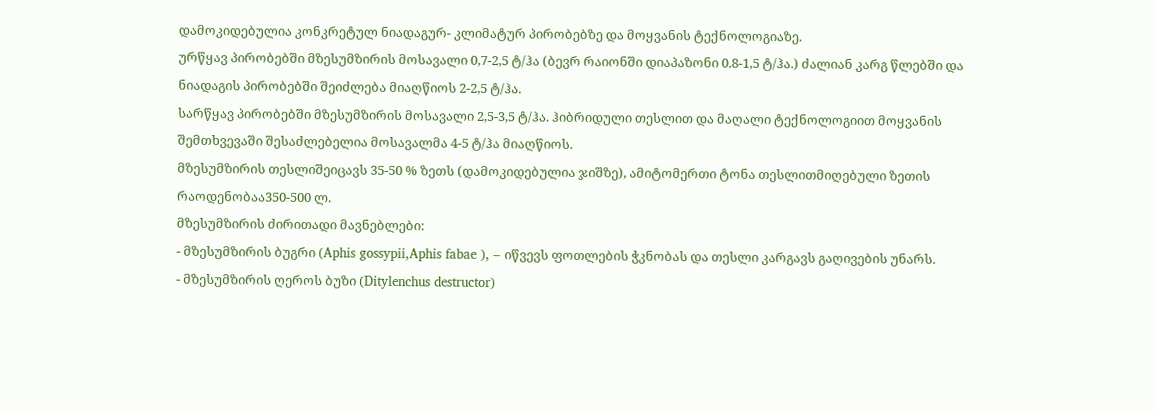დამოკიდებულია კონკრეტულ ნიადაგურ- კლიმატურ პირობებზე და მოყვანის ტექნოლოგიაზე.
ურწყავ პირობებში მზესუმზირის მოსავალი 0,7-2,5 ტ/ჰა (ბევრ რაიონში დიაპაზონი 0.8-1,5 ტ/ჰა.) ძალიან კარგ წლებში და ნიადაგის პირობებში შეიძლება მიაღწიოს 2-2,5 ტ/ჰა.
სარწყავ პირობებში მზესუმზირის მოსავალი 2,5-3,5 ტ/ჰა. ჰიბრიდული თესლით და მაღალი ტექნოლოგიით მოყვანის შემთხვევაში შესაძლებელია მოსავალმა 4-5 ტ/ჰა მიაღწიოს.
მზესუმზირის თესლიშეიცავს 35-50 % ზეთს (დამოკიდებულია ჯიშზე), ამიტომერთი ტონა თესლითმიღებული ზეთის რაოდენობაა350-500 ლ.
მზესუმზირის ძირითადი მავნებლები:
- მზესუმზირის ბუგრი (Aphis gossypii,Aphis fabae ), – იწვევს ფოთლების ჭკნობას და თესლი კარგავს გაღივების უნარს.
- მზესუმზირის ღეროს ბუზი (Ditylenchus destructor)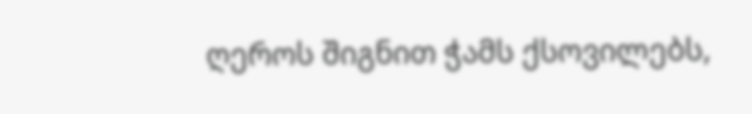ღეროს შიგნით ჭამს ქსოვილებს,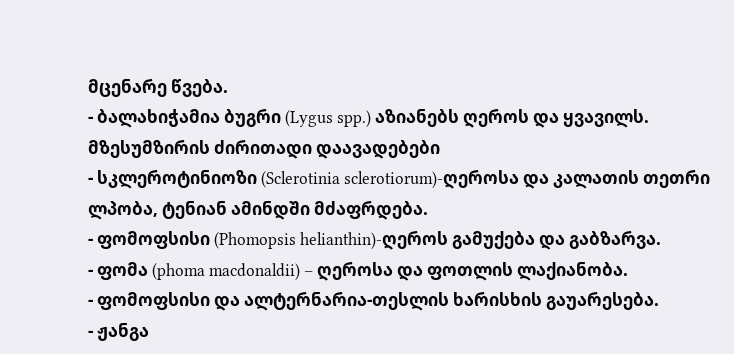მცენარე წვება.
- ბალახიჭამია ბუგრი (Lygus spp.) აზიანებს ღეროს და ყვავილს.
მზესუმზირის ძირითადი დაავადებები
- სკლეროტინიოზი (Sclerotinia sclerotiorum)-ღეროსა და კალათის თეთრი ლპობა, ტენიან ამინდში მძაფრდება.
- ფომოფსისი (Phomopsis helianthin)-ღეროს გამუქება და გაბზარვა.
- ფომა (phoma macdonaldii) – ღეროსა და ფოთლის ლაქიანობა.
- ფომოფსისი და ალტერნარია-თესლის ხარისხის გაუარესება.
- ჟანგა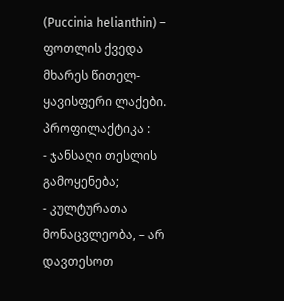(Puccinia helianthin) – ფოთლის ქვედა მხარეს წითელ-ყავისფერი ლაქები.
პროფილაქტიკა :
- ჯანსაღი თესლის გამოყენება;
- კულტურათა მონაცვლეობა, – არ დავთესოთ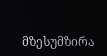მზესუმზირა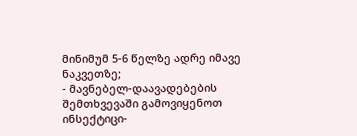მინიმუმ 5-6 წელზე ადრე იმავე ნაკვეთზე;
- მავნებელ-დაავადებების შემთხვევაში გამოვიყენოთ ინსექტიცი-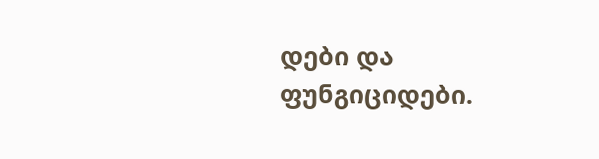დები და ფუნგიციდები.